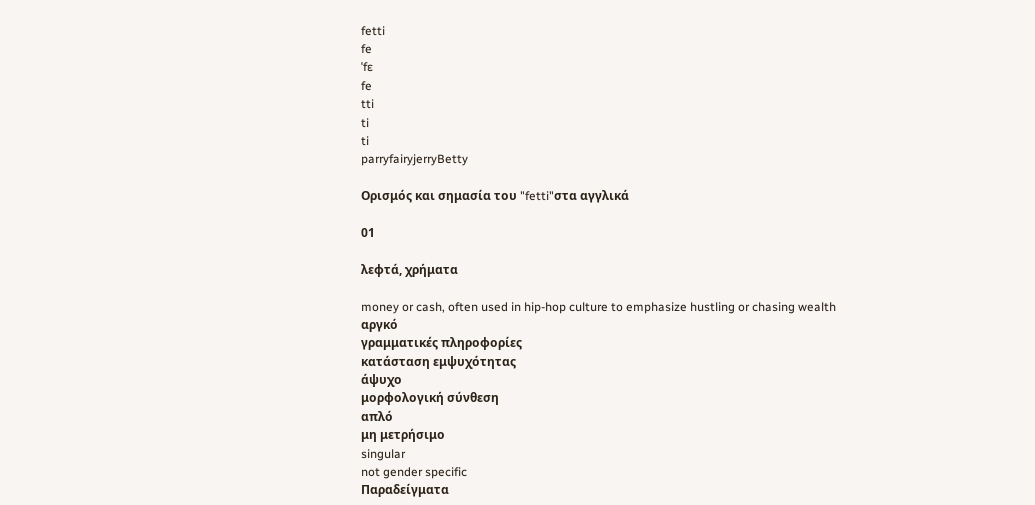fetti
fe
ˈfɛ
fe
tti
ti
ti
parryfairyjerryBetty

Ορισμός και σημασία του "fetti"στα αγγλικά

01

λεφτά, χρήματα

money or cash, often used in hip-hop culture to emphasize hustling or chasing wealth
αργκό
γραμματικές πληροφορίες
κατάσταση εμψυχότητας
άψυχο
μορφολογική σύνθεση
απλό
μη μετρήσιμο
singular
not gender specific
Παραδείγματα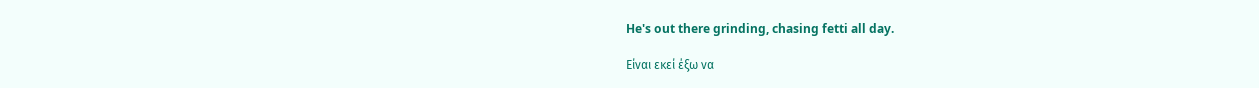He's out there grinding, chasing fetti all day.

Είναι εκεί έξω να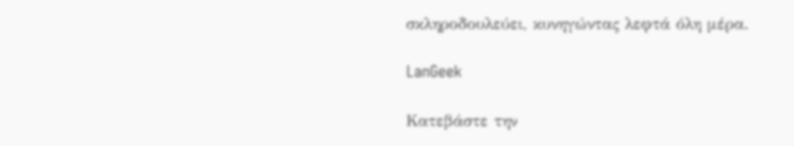σκληροδουλεύει, κυνηγώντας λεφτά όλη μέρα.

LanGeek

Κατεβάστε την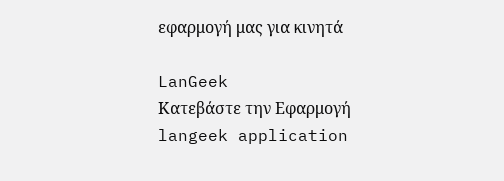εφαρμογή μας για κινητά

LanGeek
Κατεβάστε την Εφαρμογή
langeek application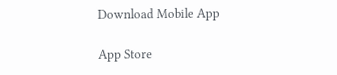Download Mobile App

App Store